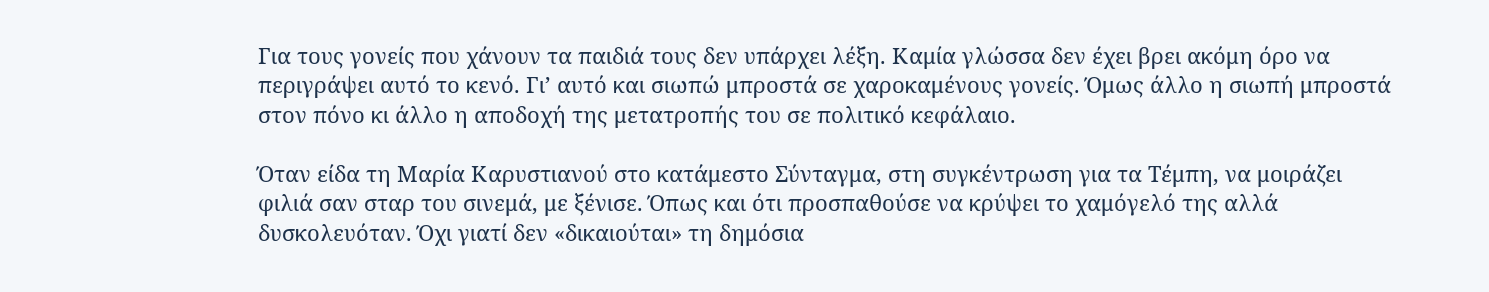Για τους γονείς που χάνουν τα παιδιά τους δεν υπάρχει λέξη. Καμία γλώσσα δεν έχει βρει ακόμη όρο να περιγράψει αυτό το κενό. Γι’ αυτό και σιωπώ μπροστά σε χαροκαμένους γονείς. Όμως άλλο η σιωπή μπροστά στον πόνο κι άλλο η αποδοχή της μετατροπής του σε πολιτικό κεφάλαιο.

Όταν είδα τη Μαρία Καρυστιανού στο κατάμεστο Σύνταγμα, στη συγκέντρωση για τα Τέμπη, να μοιράζει φιλιά σαν σταρ του σινεμά, με ξένισε. Όπως και ότι προσπαθούσε να κρύψει το χαμόγελό της αλλά δυσκολευόταν. Όχι γιατί δεν «δικαιούται» τη δημόσια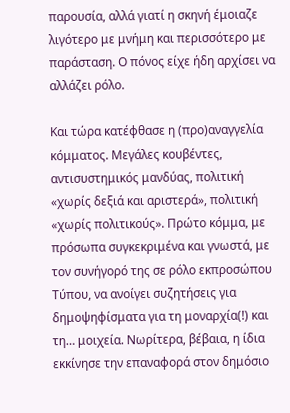παρουσία, αλλά γιατί η σκηνή έμοιαζε λιγότερο με μνήμη και περισσότερο με παράσταση. Ο πόνος είχε ήδη αρχίσει να αλλάζει ρόλο.

Και τώρα κατέφθασε η (προ)αναγγελία κόμματος. Μεγάλες κουβέντες, αντισυστημικός μανδύας, πολιτική «χωρίς δεξιά και αριστερά», πολιτική «χωρίς πολιτικούς». Πρώτο κόμμα, με πρόσωπα συγκεκριμένα και γνωστά, με τον συνήγορό της σε ρόλο εκπροσώπου Τύπου, να ανοίγει συζητήσεις για δημοψηφίσματα για τη μοναρχία(!) και τη… μοιχεία. Νωρίτερα, βέβαια, η ίδια εκκίνησε την επαναφορά στον δημόσιο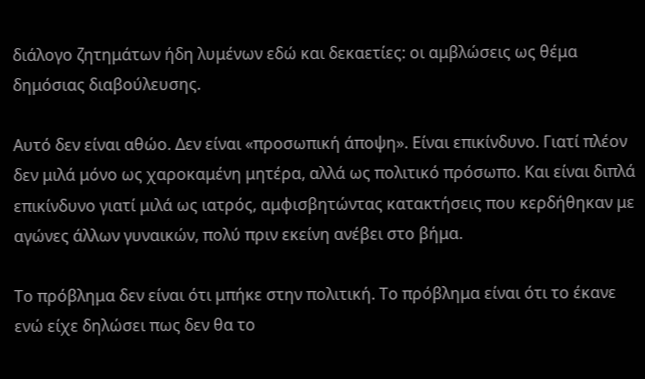διάλογο ζητημάτων ήδη λυμένων εδώ και δεκαετίες: οι αμβλώσεις ως θέμα δημόσιας διαβούλευσης.

Αυτό δεν είναι αθώο. Δεν είναι «προσωπική άποψη». Είναι επικίνδυνο. Γιατί πλέον δεν μιλά μόνο ως χαροκαμένη μητέρα, αλλά ως πολιτικό πρόσωπο. Και είναι διπλά επικίνδυνο γιατί μιλά ως ιατρός, αμφισβητώντας κατακτήσεις που κερδήθηκαν με αγώνες άλλων γυναικών, πολύ πριν εκείνη ανέβει στο βήμα.

Το πρόβλημα δεν είναι ότι μπήκε στην πολιτική. Το πρόβλημα είναι ότι το έκανε ενώ είχε δηλώσει πως δεν θα το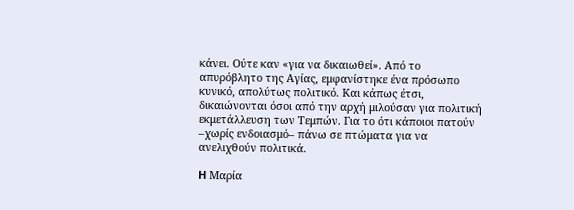κάνει. Ούτε καν «για να δικαιωθεί». Από το απυρόβλητο της Αγίας, εμφανίστηκε ένα πρόσωπο κυνικό, απολύτως πολιτικό. Και κάπως έτσι, δικαιώνονται όσοι από την αρχή μιλούσαν για πολιτική εκμετάλλευση των Τεμπών. Για το ότι κάποιοι πατούν –χωρίς ενδοιασμό– πάνω σε πτώματα για να ανελιχθούν πολιτικά.

H Μαρία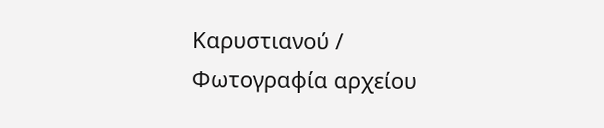Καρυστιανού / Φωτογραφία αρχείου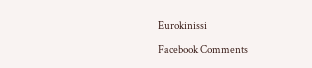Eurokinissi

Facebook Comments